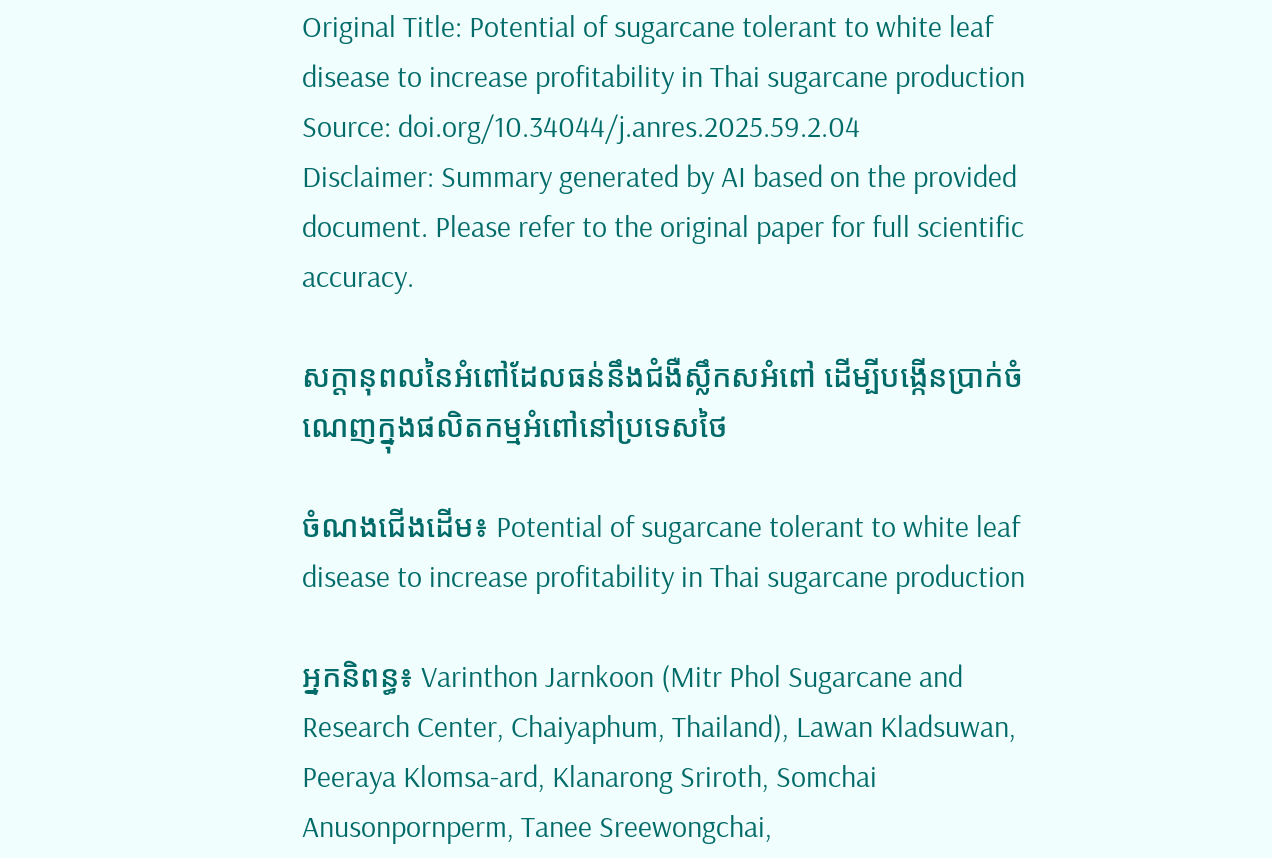Original Title: Potential of sugarcane tolerant to white leaf disease to increase profitability in Thai sugarcane production
Source: doi.org/10.34044/j.anres.2025.59.2.04
Disclaimer: Summary generated by AI based on the provided document. Please refer to the original paper for full scientific accuracy.

សក្តានុពលនៃអំពៅដែលធន់នឹងជំងឺស្លឹកសអំពៅ ដើម្បីបង្កើនប្រាក់ចំណេញក្នុងផលិតកម្មអំពៅនៅប្រទេសថៃ

ចំណងជើងដើម៖ Potential of sugarcane tolerant to white leaf disease to increase profitability in Thai sugarcane production

អ្នកនិពន្ធ៖ Varinthon Jarnkoon (Mitr Phol Sugarcane and Research Center, Chaiyaphum, Thailand), Lawan Kladsuwan, Peeraya Klomsa-ard, Klanarong Sriroth, Somchai Anusonpornperm, Tanee Sreewongchai,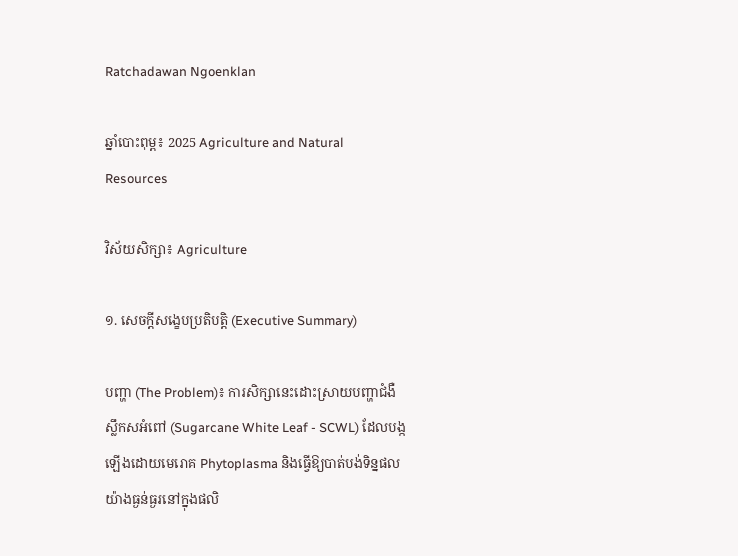Ratchadawan Ngoenklan

ឆ្នាំបោះពុម្ព៖ 2025 Agriculture and Natural Resources

វិស័យសិក្សា៖ Agriculture

១. សេចក្តីសង្ខេបប្រតិបត្តិ (Executive Summary)

បញ្ហា (The Problem)៖ ការសិក្សានេះដោះស្រាយបញ្ហាជំងឺស្លឹកសអំពៅ (Sugarcane White Leaf - SCWL) ដែលបង្កឡើងដោយមេរោគ Phytoplasma និងធ្វើឱ្យបាត់បង់ទិន្នផលយ៉ាងធ្ងន់ធ្ងរនៅក្នុងផលិ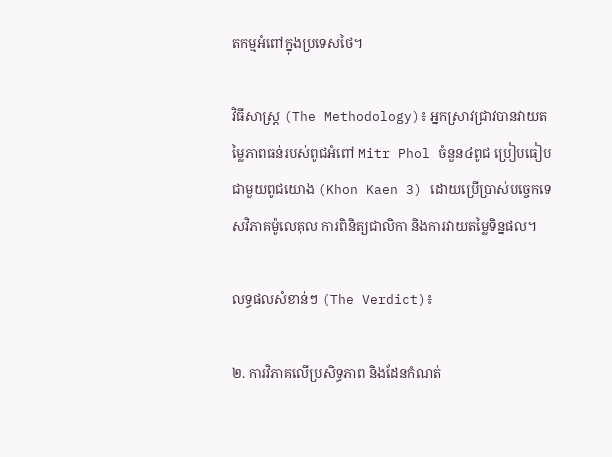តកម្មអំពៅក្នុងប្រទេសថៃ។

វិធីសាស្ត្រ (The Methodology)៖ អ្នកស្រាវជ្រាវបានវាយតម្លៃភាពធន់របស់ពូជអំពៅ Mitr Phol ចំនួន៤ពូជ ប្រៀបធៀបជាមួយពូជយោង (Khon Kaen 3) ដោយប្រើប្រាស់បច្ចេកទេសវិភាគម៉ូលេគុល ការពិនិត្យជាលិកា និងការវាយតម្លៃទិន្នផល។

លទ្ធផលសំខាន់ៗ (The Verdict)៖

២. ការវិភាគលើប្រសិទ្ធភាព និងដែនកំណត់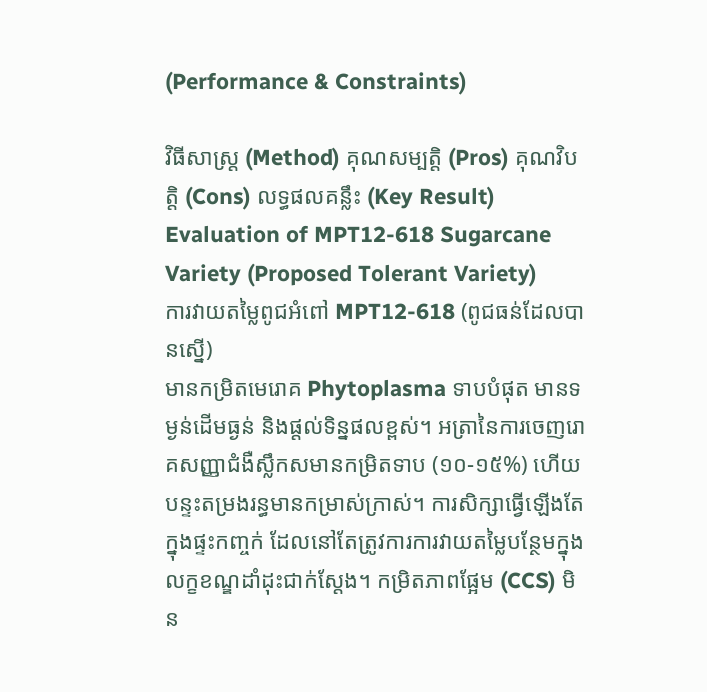(Performance & Constraints)

វិធីសាស្ត្រ (Method) គុណសម្បត្តិ (Pros) គុណវិបត្តិ (Cons) លទ្ធផលគន្លឹះ (Key Result)
Evaluation of MPT12-618 Sugarcane Variety (Proposed Tolerant Variety)
ការវាយតម្លៃពូជអំពៅ MPT12-618 (ពូជធន់ដែលបានស្នើ)
មានកម្រិតមេរោគ Phytoplasma ទាបបំផុត មានទម្ងន់ដើមធ្ងន់ និងផ្តល់ទិន្នផលខ្ពស់។ អត្រានៃការចេញរោគសញ្ញាជំងឺស្លឹកសមានកម្រិតទាប (១០-១៥%) ហើយបន្ទះតម្រងរន្ធមានកម្រាស់ក្រាស់។ ការសិក្សាធ្វើឡើងតែក្នុងផ្ទះកញ្ចក់ ដែលនៅតែត្រូវការការវាយតម្លៃបន្ថែមក្នុងលក្ខខណ្ឌដាំដុះជាក់ស្តែង។ កម្រិតភាពផ្អែម (CCS) មិន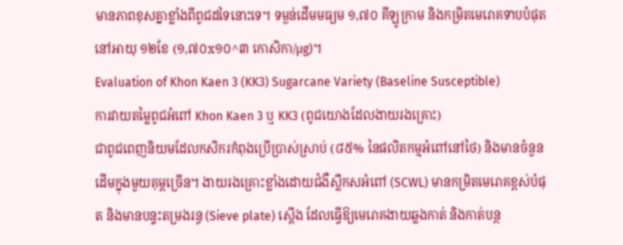មានភាពខុសគ្នាខ្លាំងពីពូជដទៃនោះទេ។ ទម្ងន់ដើមមធ្យម ១,៧០ គីឡូក្រាម និងកម្រិតមេរោគទាបបំផុតនៅអាយុ ១២ខែ (១,៧០x១០^៣ កោសិកា/µg)។
Evaluation of Khon Kaen 3 (KK3) Sugarcane Variety (Baseline Susceptible)
ការវាយតម្លៃពូជអំពៅ Khon Kaen 3 ឬ KK3 (ពូជយោងដែលងាយរងគ្រោះ)
ជាពូជពេញនិយមដែលកសិករកំពុងប្រើប្រាស់ស្រាប់ (៨៥% នៃផលិតកម្មអំពៅនៅថៃ) និងមានចំនួនដើមក្នុងមួយគុម្ពច្រើន។ ងាយរងគ្រោះខ្លាំងដោយជំងឺស្លឹកសអំពៅ (SCWL) មានកម្រិតមេរោគខ្ពស់បំផុត និងមានបន្ទះតម្រងរន្ធ (Sieve plate) ស្តើង ដែលធ្វើឱ្យមេរោគងាយឆ្លងកាត់ និងកាត់បន្ថ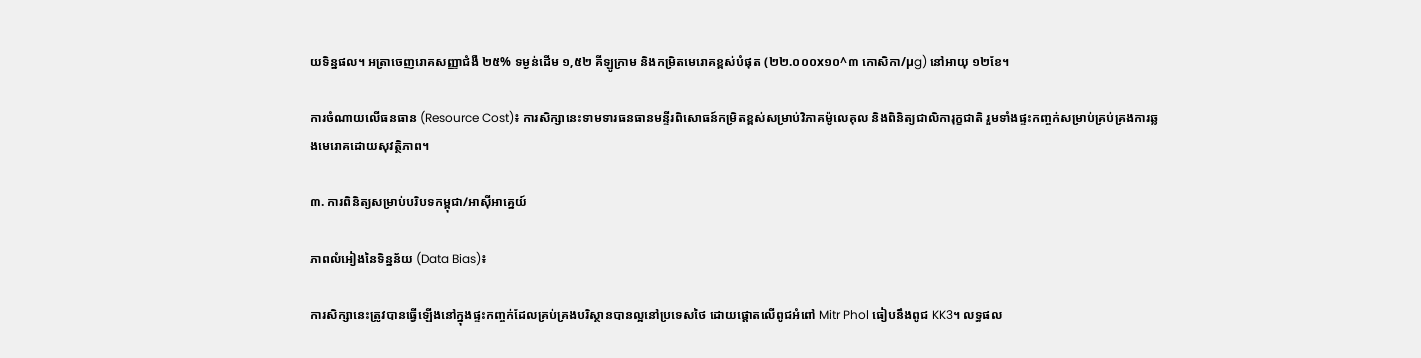យទិន្នផល។ អត្រាចេញរោគសញ្ញាជំងឺ ២៥% ទម្ងន់ដើម ១,៥២ គីឡូក្រាម និងកម្រិតមេរោគខ្ពស់បំផុត (២២.០០០x១០^៣ កោសិកា/µg) នៅអាយុ ១២ខែ។

ការចំណាយលើធនធាន (Resource Cost)៖ ការសិក្សានេះទាមទារធនធានមន្ទីរពិសោធន៍កម្រិតខ្ពស់សម្រាប់វិភាគម៉ូលេគុល និងពិនិត្យជាលិការុក្ខជាតិ រួមទាំងផ្ទះកញ្ចក់សម្រាប់គ្រប់គ្រងការឆ្លងមេរោគដោយសុវត្ថិភាព។

៣. ការពិនិត្យសម្រាប់បរិបទកម្ពុជា/អាស៊ីអាគ្នេយ៍

ភាពលំអៀងនៃទិន្នន័យ (Data Bias)៖

ការសិក្សានេះត្រូវបានធ្វើឡើងនៅក្នុងផ្ទះកញ្ចក់ដែលគ្រប់គ្រងបរិស្ថានបានល្អនៅប្រទេសថៃ ដោយផ្តោតលើពូជអំពៅ Mitr Phol ធៀបនឹងពូជ KK3។ លទ្ធផល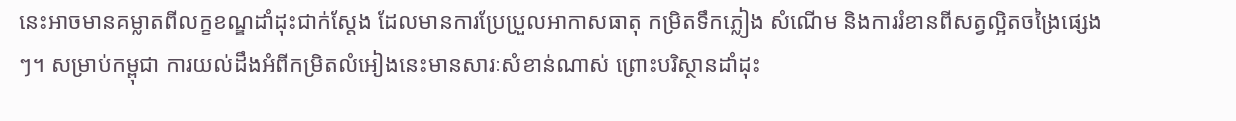នេះអាចមានគម្លាតពីលក្ខខណ្ឌដាំដុះជាក់ស្តែង ដែលមានការប្រែប្រួលអាកាសធាតុ កម្រិតទឹកភ្លៀង សំណើម និងការរំខានពីសត្វល្អិតចង្រៃផ្សេងៗ។ សម្រាប់កម្ពុជា ការយល់ដឹងអំពីកម្រិតលំអៀងនេះមានសារៈសំខាន់ណាស់ ព្រោះបរិស្ថានដាំដុះ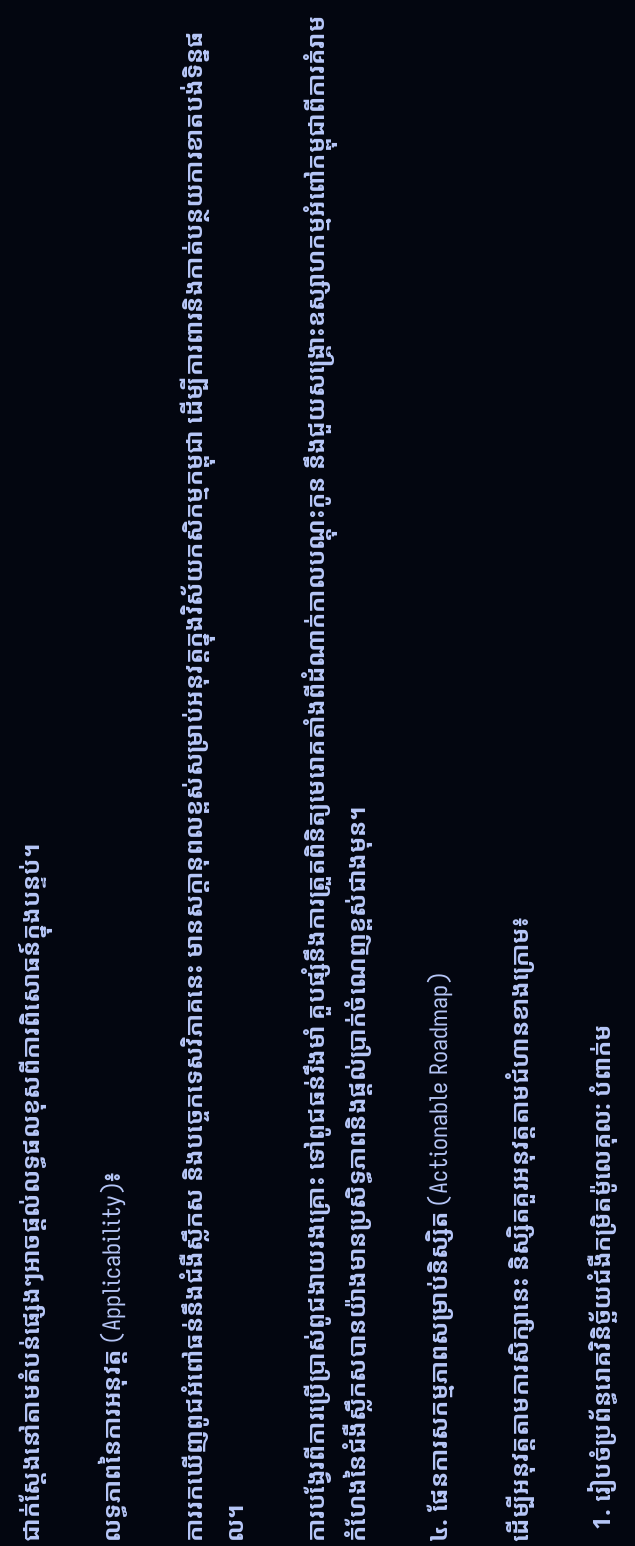ជាក់ស្តែងនៅតាមតំបន់ផ្សេងៗអាចផ្តល់លទ្ធផលខុសពីការពិសោធន៍ក្នុងបន្ទប់។

លទ្ធភាពនៃការអនុវត្ត (Applicability)៖

ការរកឃើញពូជអំពៅធន់នឹងជំងឺស្លឹកស និងបច្ចេកទេសវិភាគនេះ មានសក្តានុពលខ្ពស់សម្រាប់អនុវត្តក្នុងវិស័យកសិកម្មកម្ពុជា ដើម្បីការពារនិងកាត់បន្ថយការខាតបង់ទិន្នផល។

ការបង្វែរពីការប្រើប្រាស់ពូជងាយរងគ្រោះ ទៅពូជធន់រឹងមាំ គួបផ្សំនឹងការត្រួតពិនិត្យមេរោគតាំងពីដំណាក់កាលបណ្តុះកូន នឹងជួយសង្គ្រោះឧស្សាហកម្មអំពៅកម្ពុជាពីការគំរាមកំហែងនៃជំងឺស្លឹកសបានយ៉ាងមានប្រសិទ្ធភាពនិងផ្តល់ប្រាក់ចំណេញខ្ពស់ជាងមុន។

៤. ផែនការសកម្មភាពសម្រាប់និស្សិត (Actionable Roadmap)

ដើម្បីអនុវត្តតាមការសិក្សានេះ និស្សិតគួរអនុវត្តតាមជំហានខាងក្រោម៖

  1. រៀបចំប្រព័ន្ធរោគវិនិច្ឆ័យជំងឺកម្រិតម៉ូលេគុល: បំពាក់ម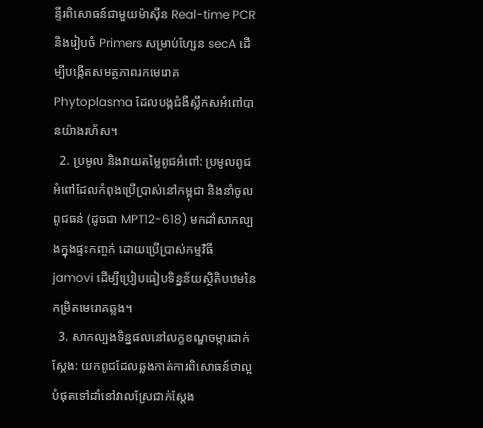ន្ទីរពិសោធន៍ជាមួយម៉ាស៊ីន Real-time PCR និងរៀបចំ Primers សម្រាប់ហ្សែន secA ដើម្បីបង្កើតសមត្ថភាពរកមេរោគ Phytoplasma ដែលបង្កជំងឺស្លឹកសអំពៅបានយ៉ាងរហ័ស។
  2. ប្រមូល និងវាយតម្លៃពូជអំពៅ: ប្រមូលពូជអំពៅដែលកំពុងប្រើប្រាស់នៅកម្ពុជា និងនាំចូលពូជធន់ (ដូចជា MPT12-618) មកដាំសាកល្បងក្នុងផ្ទះកញ្ចក់ ដោយប្រើប្រាស់កម្មវិធី jamovi ដើម្បីប្រៀបធៀបទិន្នន័យស្ថិតិបឋមនៃកម្រិតមេរោគឆ្លង។
  3. សាកល្បងទិន្នផលនៅលក្ខខណ្ឌចម្ការជាក់ស្តែង: យកពូជដែលឆ្លងកាត់ការពិសោធន៍ថាល្អបំផុតទៅដាំនៅវាលស្រែជាក់ស្តែង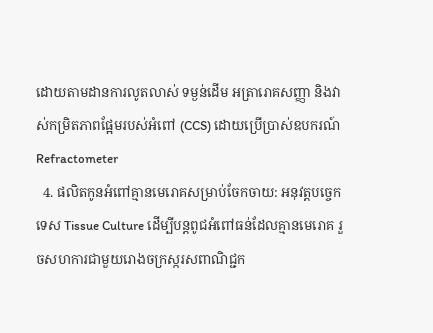ដោយតាមដានការលូតលាស់ ទម្ងន់ដើម អត្រារោគសញ្ញា និងវាស់កម្រិតភាពផ្អែមរបស់អំពៅ (CCS) ដោយប្រើប្រាស់ឧបករណ៍ Refractometer
  4. ផលិតកូនអំពៅគ្មានមេរោគសម្រាប់ចែកចាយ: អនុវត្តបច្ចេកទេស Tissue Culture ដើម្បីបន្តពូជអំពៅធន់ដែលគ្មានមេរោគ រួចសហការជាមួយរោងចក្រស្ករសពាណិជ្ជក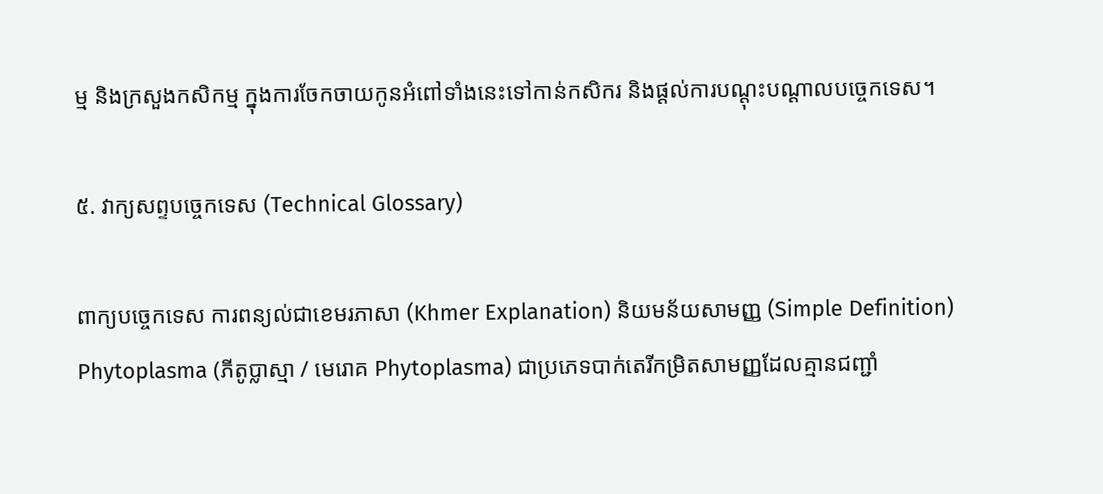ម្ម និងក្រសួងកសិកម្ម ក្នុងការចែកចាយកូនអំពៅទាំងនេះទៅកាន់កសិករ និងផ្តល់ការបណ្តុះបណ្តាលបច្ចេកទេស។

៥. វាក្យសព្ទបច្ចេកទេស (Technical Glossary)

ពាក្យបច្ចេកទេស ការពន្យល់ជាខេមរភាសា (Khmer Explanation) និយមន័យសាមញ្ញ (Simple Definition)
Phytoplasma (ភីតូប្លាស្មា / មេរោគ Phytoplasma) ជាប្រភេទបាក់តេរីកម្រិតសាមញ្ញដែលគ្មានជញ្ជាំ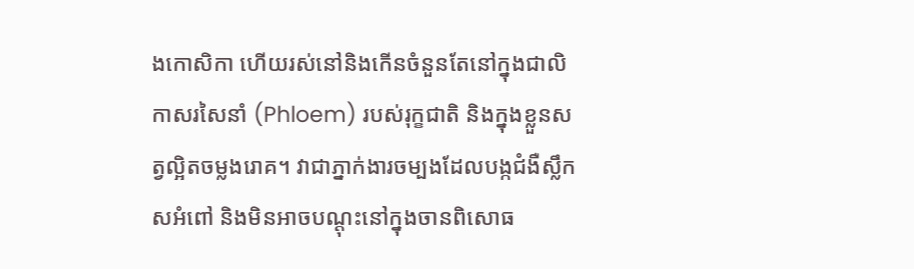ងកោសិកា ហើយរស់នៅនិងកើនចំនួនតែនៅក្នុងជាលិកាសរសៃនាំ (Phloem) របស់រុក្ខជាតិ និងក្នុងខ្លួនសត្វល្អិតចម្លងរោគ។ វាជាភ្នាក់ងារចម្បងដែលបង្កជំងឺស្លឹកសអំពៅ និងមិនអាចបណ្តុះនៅក្នុងចានពិសោធ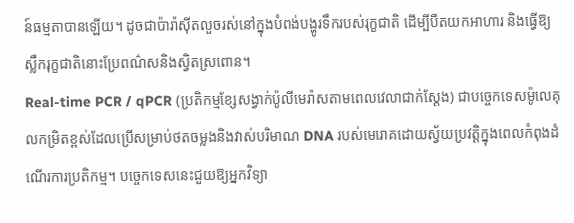ន៍ធម្មតាបានឡើយ។ ដូចជាប៉ារ៉ាស៊ីតលួចរស់នៅក្នុងបំពង់បង្ហូរទឹករបស់រុក្ខជាតិ ដើម្បីបឺតយកអាហារ និងធ្វើឱ្យស្លឹករុក្ខជាតិនោះប្រែពណ៌សនិងស្វិតស្រពោន។
Real-time PCR / qPCR (ប្រតិកម្មខ្សែសង្វាក់ប៉ូលីមេរ៉ាសតាមពេលវេលាជាក់ស្តែង) ជាបច្ចេកទេសម៉ូលេគុលកម្រិតខ្ពស់ដែលប្រើសម្រាប់ថតចម្លងនិងវាស់បរិមាណ DNA របស់មេរោគដោយស្វ័យប្រវត្តិក្នុងពេលកំពុងដំណើរការប្រតិកម្ម។ បច្ចេកទេសនេះជួយឱ្យអ្នកវិទ្យា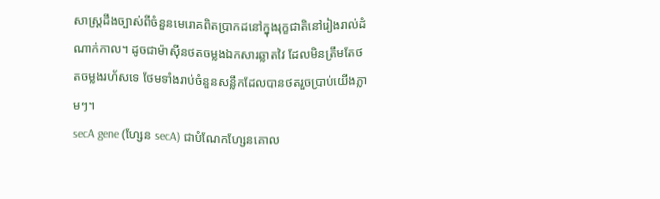សាស្ត្រដឹងច្បាស់ពីចំនួនមេរោគពិតប្រាកដនៅក្នុងរុក្ខជាតិនៅរៀងរាល់ដំណាក់កាល។ ដូចជាម៉ាស៊ីនថតចម្លងឯកសារឆ្លាតវៃ ដែលមិនត្រឹមតែថតចម្លងរហ័សទេ ថែមទាំងរាប់ចំនួនសន្លឹកដែលបានថតរួចប្រាប់យើងភ្លាមៗ។
secA gene (ហ្សែន secA) ជាបំណែកហ្សែនគោល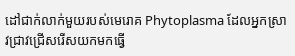ដៅជាក់លាក់មួយរបស់មេរោគ Phytoplasma ដែលអ្នកស្រាវជ្រាវជ្រើសរើសយកមកធ្វើ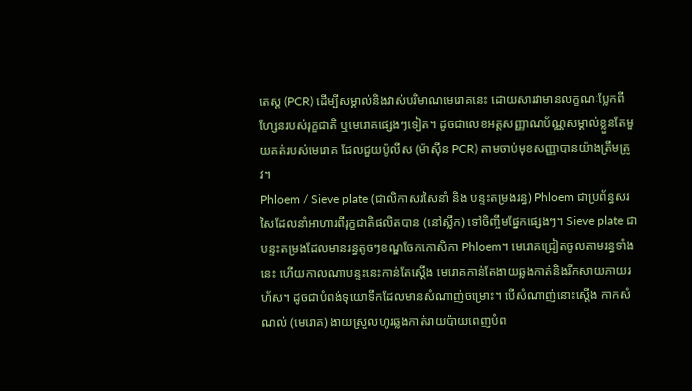តេស្ត (PCR) ដើម្បីសម្គាល់និងវាស់បរិមាណមេរោគនេះ ដោយសារវាមានលក្ខណៈប្លែកពីហ្សែនរបស់រុក្ខជាតិ ឬមេរោគផ្សេងៗទៀត។ ដូចជាលេខអត្តសញ្ញាណប័ណ្ណសម្គាល់ខ្លួនតែមួយគត់របស់មេរោគ ដែលជួយប៉ូលីស (ម៉ាស៊ីន PCR) តាមចាប់មុខសញ្ញាបានយ៉ាងត្រឹមត្រូវ។
Phloem / Sieve plate (ជាលិកាសរសៃនាំ និង បន្ទះតម្រងរន្ធ) Phloem ជាប្រព័ន្ធសរសៃដែលនាំអាហារពីរុក្ខជាតិផលិតបាន (នៅស្លឹក) ទៅចិញ្ចឹមផ្នែកផ្សេងៗ។ Sieve plate ជាបន្ទះតម្រងដែលមានរន្ធតូចៗខណ្ឌចែកកោសិកា Phloem។ មេរោគជ្រៀតចូលតាមរន្ធទាំងនេះ ហើយកាលណាបន្ទះនេះកាន់តែស្តើង មេរោគកាន់តែងាយឆ្លងកាត់និងរីកសាយភាយរហ័ស។ ដូចជាបំពង់ទុយោទឹកដែលមានសំណាញ់ចម្រោះ។ បើសំណាញ់នោះស្តើង កាកសំណល់ (មេរោគ) ងាយស្រួលហូរឆ្លងកាត់រាយប៉ាយពេញបំព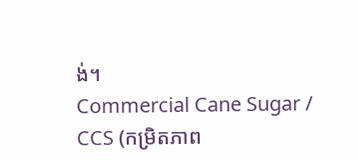ង់។
Commercial Cane Sugar / CCS (កម្រិតភាព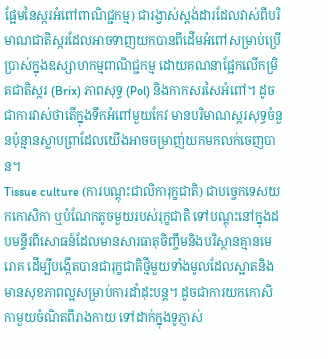ផ្អែមនៃស្ករអំពៅពាណិជ្ជកម្ម) ជារង្វាស់ស្ដង់ដារដែលវាស់ពីបរិមាណជាតិស្ករដែលអាចទាញយកបានពីដើមអំពៅសម្រាប់ប្រើប្រាស់ក្នុងឧស្សាហកម្មពាណិជ្ជកម្ម ដោយគណនាផ្អែកលើកម្រិតជាតិស្ករ (Brix) ភាពសុទ្ធ (Pol) និងកាកសរសៃអំពៅ។ ដូចជាការវាស់ថាតើក្នុងទឹកអំពៅមួយកែវ មានបរិមាណស្ករសុទ្ធចំនួនប៉ុន្មានស្លាបព្រាដែលយើងអាចចម្រាញ់យកមកលក់ចេញបាន។
Tissue culture (ការបណ្ដុះជាលិការុក្ខជាតិ) ជាបច្ចេកទេសយកកោសិកា ឬបំណែកតូចមួយរបស់រុក្ខជាតិ ទៅបណ្តុះនៅក្នុងដបមន្ទីរពិសោធន៍ដែលមានសារធាតុចិញ្ចឹមនិងបរិស្ថានគ្មានមេរោគ ដើម្បីបង្កើតបានជារុក្ខជាតិថ្មីមួយទាំងមូលដែលស្អាតនិងមានសុខភាពល្អសម្រាប់ការដាំដុះបន្ត។ ដូចជាការយកកោសិកាមួយចំណិតពីរាងកាយ ទៅដាក់ក្នុងទូភ្ញាស់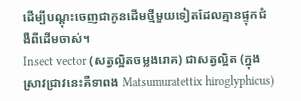ដើម្បីបណ្តុះចេញជាកូនដើមថ្មីមួយទៀតដែលគ្មានផ្ទុកជំងឺពីដើមចាស់។
Insect vector (សត្វល្អិតចម្លងរោគ) ជាសត្វល្អិត (ក្នុងស្រាវជ្រាវនេះគឺទាពង Matsumuratettix hiroglyphicus)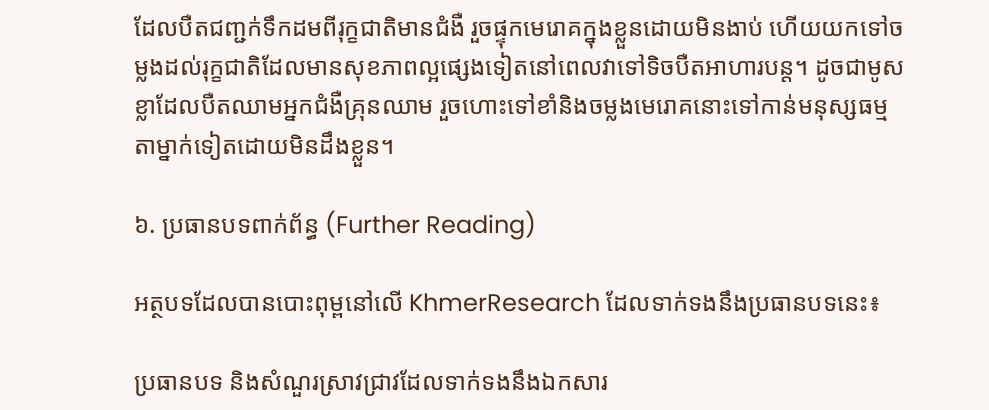ដែលបឺតជញ្ជក់ទឹកដមពីរុក្ខជាតិមានជំងឺ រួចផ្ទុកមេរោគក្នុងខ្លួនដោយមិនងាប់ ហើយយកទៅចម្លងដល់រុក្ខជាតិដែលមានសុខភាពល្អផ្សេងទៀតនៅពេលវាទៅទិចបឺតអាហារបន្ត។ ដូចជាមូសខ្លាដែលបឺតឈាមអ្នកជំងឺគ្រុនឈាម រួចហោះទៅខាំនិងចម្លងមេរោគនោះទៅកាន់មនុស្សធម្មតាម្នាក់ទៀតដោយមិនដឹងខ្លួន។

៦. ប្រធានបទពាក់ព័ន្ធ (Further Reading)

អត្ថបទដែលបានបោះពុម្ពនៅលើ KhmerResearch ដែលទាក់ទងនឹងប្រធានបទនេះ៖

ប្រធានបទ និងសំណួរស្រាវជ្រាវដែលទាក់ទងនឹងឯកសារ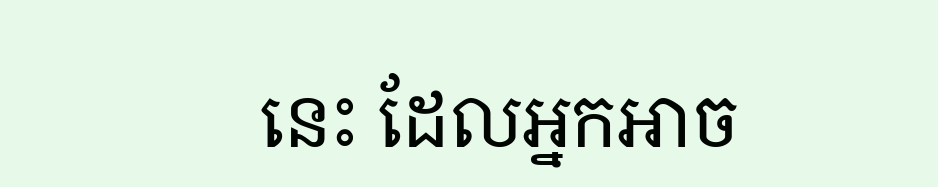នេះ ដែលអ្នកអាច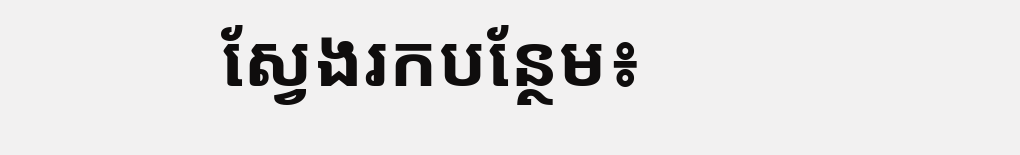ស្វែងរកបន្ថែម៖